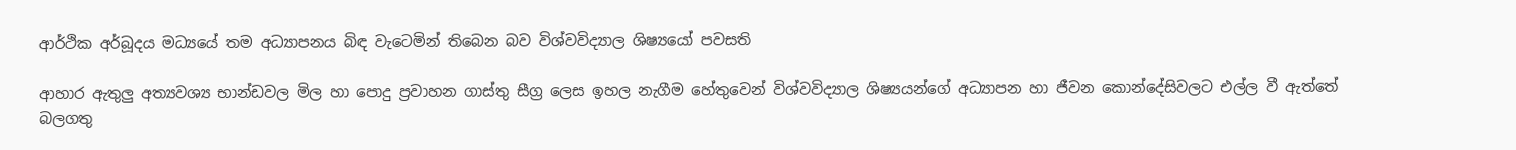ආර්ථික අර්බූදය මධ්‍යයේ තම අධ්‍යාපනය බිඳ වැටෙමින් තිබෙන බව විශ්වවිද්‍යාල ශිෂ්‍යයෝ පවසති

ආහාර ඇතුලු අත්‍යවශ්‍ය භාන්ඩවල මිල හා පොදු ප්‍රවාහන ගාස්තු සීග්‍ර ලෙස ඉහල නැගීම හේතුවෙන් විශ්වවිද්‍යාල ශිෂ්‍යයන්ගේ අධ්‍යාපන හා ජීවන කොන්දේසිවලට එල්ල වී ඇත්තේ බලගතු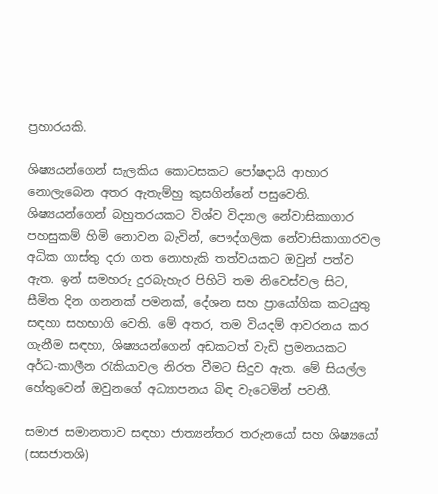ප්‍රහාරයකි.

ශිෂ්‍යයන්ගෙන් සැලකිය කොටසකට පෝෂදායි ආහාර නොලැබෙන අතර ඇතැම්හු කුසගින්නේ පසුවෙති. ශිෂ්‍යයන්ගෙන් බහුතරයකට විශ්ව විද්‍යාල නේවාසිකාගාර පහසුකම් හිමි නොවන බැවින්, පෞද්ගලික නේවාසිකාගාරවල අධික ගාස්තු දරා ගත නොහැකි තත්වයකට ඔවුන් පත්ව ඇත. ඉන් සමහරු දුරබැහැර පිහිටි තම නිවෙස්වල සිට, සීමිත දින ගනනක් පමනක්, දේශන සහ ප්‍රායෝගික කටයුතු සඳහා සහභාගි වෙති. මේ අතර, තම වියදම් ආවරනය කර ගැනීම සඳහා, ශිෂ්‍යයන්ගෙන් අඩකටත් වැඩි ප්‍රමනයකට අර්ධ-කාලීන රැකියාවල නිරත වීමට සිදුව ඇත. මේ සියල්ල හේතුවෙන් ඔවුනගේ අධ්‍යාපනය බිඳ වැටෙමින් පවතී.

සමාජ සමානතාව සඳහා ජාත්‍යන්තර තරුනයෝ සහ ශිෂ්‍යයෝ (සසජාතශි)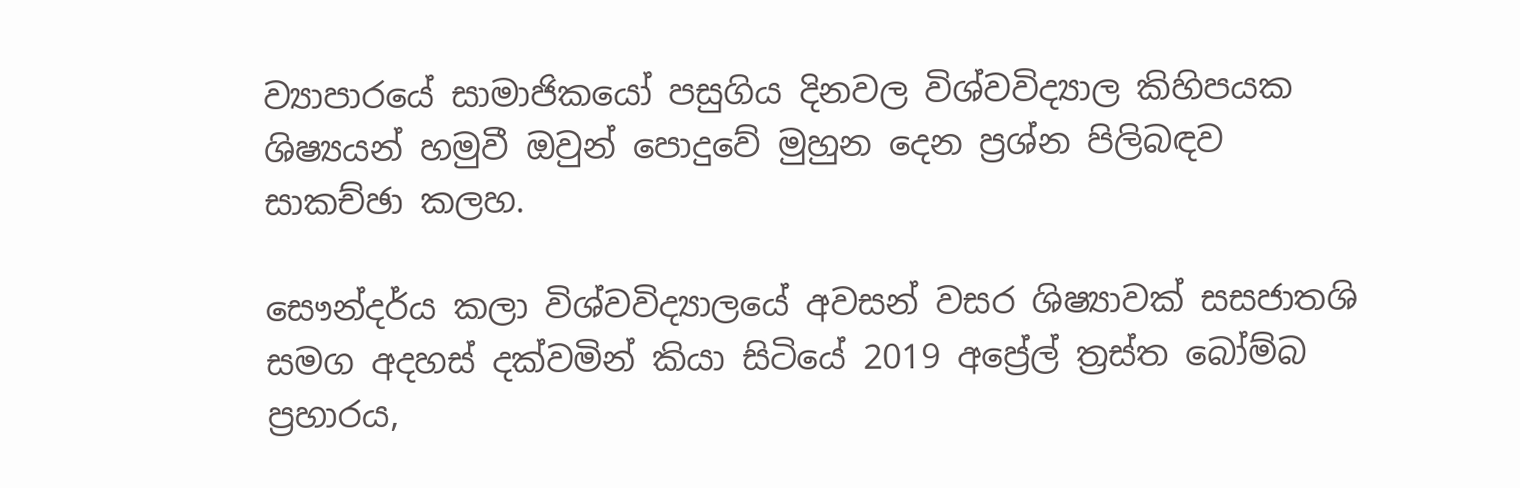ව්‍යාපාරයේ සාමාජිකයෝ පසුගිය දිනවල විශ්වවිද්‍යාල කිහිපයක ශිෂ්‍යයන් හමුවී ඔවුන් පොදුවේ මුහුන දෙන ප්‍රශ්න පිලිබඳව සාකච්ඡා කලහ.

සෞන්දර්ය කලා විශ්වවිද්‍යාලයේ අවසන් වසර ශිෂ්‍යාවක් සසජාතශි සමග අදහස් දක්වමින් කියා සිටියේ 2019 අප්‍රේල් ත්‍රස්ත බෝම්බ ප්‍රහාරය,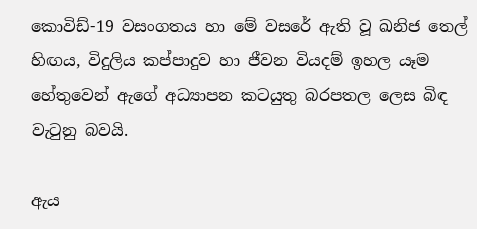කොවිඩ්-19 වසංගතය හා මේ වසරේ ඇති වූ ඛනිජ තෙල් හිඟය, විදුලිය කප්පාදුව හා ජීවන වියදම් ඉහල යෑම හේතුවෙන් ඇගේ අධ්‍යාපන කටයුතු බරපතල ලෙස බිඳ වැටුනු බවයි.

ඇය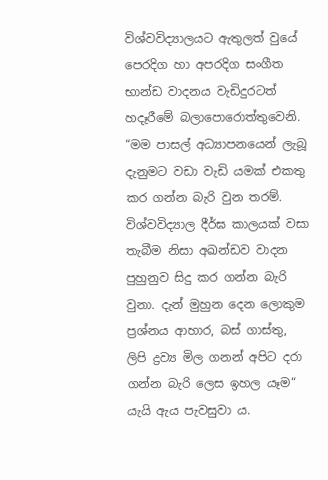විශ්වවිද්‍යාලයට ඇතුලත් වුයේ පෙරදිග හා අපරදිග සංගීත භාන්ඩ වාදනය වැඩිදුරටත් හදෑරීමේ බලාපොරොත්තුවෙනි. “මම පාසල් අධ්‍යාපනයෙන් ලැබූ දැනුමට වඩා වැඩි යමක් එකතු කර ගන්න බැරි වුන තරම්. විශ්වවිද්‍යාල දීර්ඝ කාලයක් වසා තැබීම නිසා අඛන්ඩව වාදන පුහුනුව සිදු කර ගන්න බැරි වුනා. දැන් මුහුන දෙන ලොකුම ප්‍රශ්නය ආහාර, බස් ගාස්තු, ලිපි ද්‍රව්‍ය මිල ගනන් අපිට දරා ගන්න බැරි ලෙස ඉහල යෑම“ යැයි ඇය පැවසුවා ය.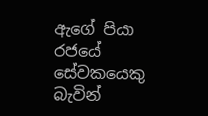ඇගේ පියා රජයේ සේවකයෙකු බැවින්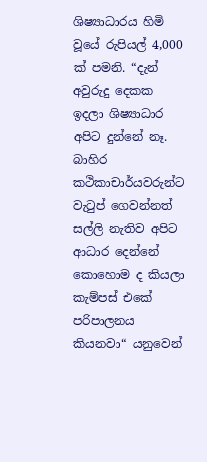ශිෂ්‍යාධාරය හිමි වූයේ රුපියල් 4,000 ක් පමනි. “දැන් අවුරුදු දෙකක ඉදලා ශිෂ්‍යාධාර අපිට දුන්නේ නෑ. බාහිර කථිකාචාර්යවරුන්ට වැටුප් ගෙවන්නත් සල්ලි නැතිව අපිට ආධාර දෙන්නේ කොහොම ද කියලා කැම්පස් එකේ පරිපාලනය කියනවා“ යනුවෙන්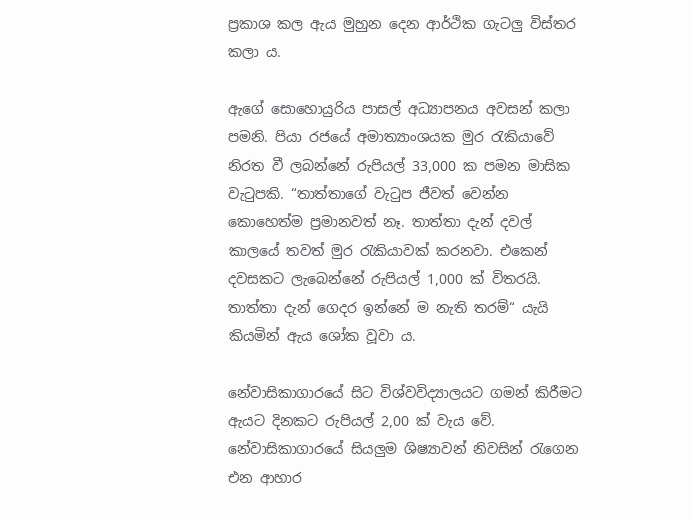ප්‍රකාශ කල ඇය මුහුන දෙන ආර්ථික ගැටලු විස්තර කලා ය.

ඇගේ සොහොයුරිය පාසල් අධ්‍යාපනය අවසන් කලා පමනි. පියා රජයේ අමාත්‍යාංශයක මුර රැකියාවේ නිරත වී ලබන්නේ රුපියල් 33,000 ක පමන මාසික වැටුපකි. “තාත්තාගේ වැටුප ජීවත් වෙන්න කොහෙත්ම ප්‍රමානවත් නෑ. තාත්තා දැන් දවල් කාලයේ තවත් මුර රැකියාවක් කරනවා. එකෙන් දවසකට ලැබෙන්නේ රුපියල් 1,000 ක් විතරයි. තාත්තා දැන් ගෙදර ඉන්නේ ම නැති තරම්“ යැයි කියමින් ඇය ශෝක වූවා ය.

නේවාසිකාගාරයේ සිට විශ්වවිද්‍යාලයට ගමන් කිරීමට ඇයට දිනකට රුපියල් 2,00 ක් වැය වේ. නේවාසිකාගාරයේ සියලුම ශිෂ්‍යාවන් නිවසින් රැගෙන එන ආහාර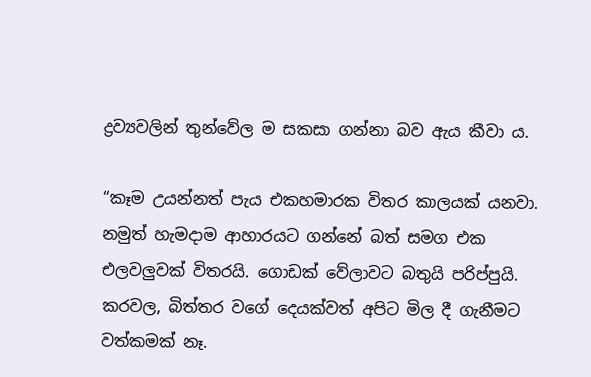ද්‍රව්‍යවලින් තුන්වේල ම සකසා ගන්නා බව ඇය කීවා ය.

“කෑම උයන්නත් පැය එකහමාරක විතර කාලයක් යනවා. නමුත් හැමදාම ආහාරයට ගන්නේ බත් සමග එක එලවලුවක් විතරයි. ගොඩක් වේලාවට බතුයි පරිප්පුයි. කරවල, බිත්තර වගේ දෙයක්වත් අපිට මිල දී ගැනීමට වත්කමක් නෑ.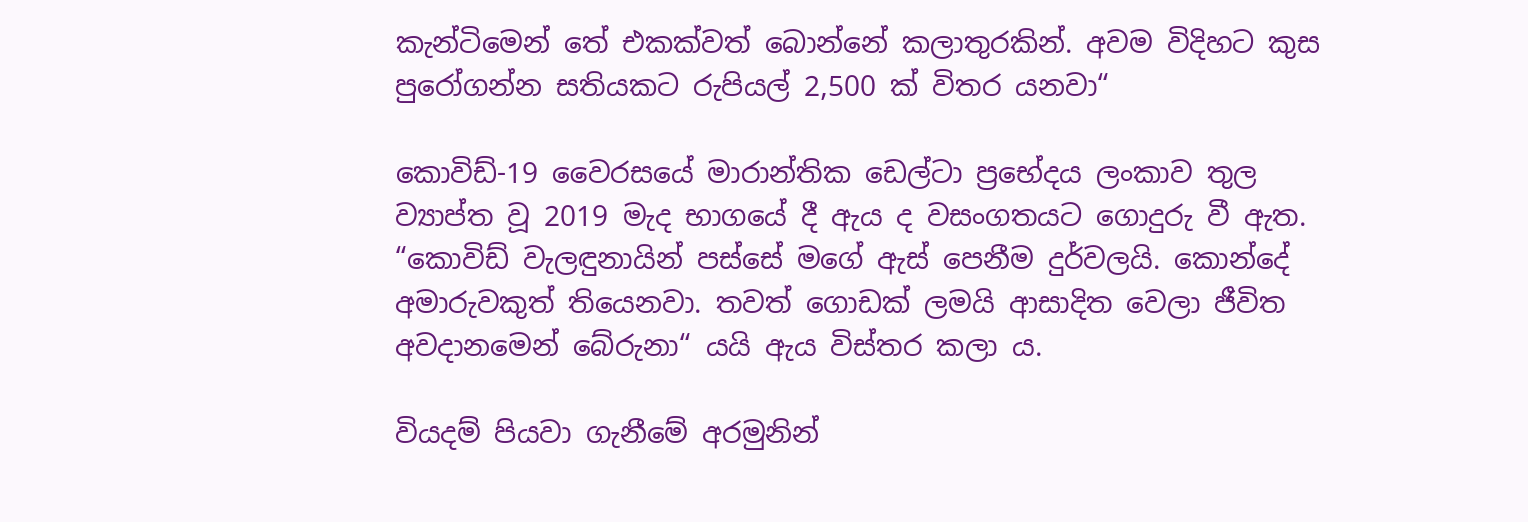කැන්ටිමෙන් තේ එකක්වත් බොන්නේ කලාතුරකින්. අවම විදිහට කුස පුරෝගන්න සතියකට රුපියල් 2,500 ක් විතර යනවා“

කොවිඩ්-19 වෛරසයේ මාරාන්තික ඩෙල්ටා ප්‍රභේදය ලංකාව තුල ව්‍යාප්ත වූ 2019 මැද භාගයේ දී ඇය ද වසංගතයට ගොදුරු වී ඇත. “කොවිඩ් වැලඳුනායින් පස්සේ මගේ ඇස් පෙනීම දුර්වලයි. කොන්දේ අමාරුවකුත් තියෙනවා. තවත් ගොඩක් ලමයි ආසාදිත වෙලා ජීවිත අවදානමෙන් බේරුනා“ යයි ඇය විස්තර කලා ය.

වියදම් පියවා ගැනීමේ අරමුනින්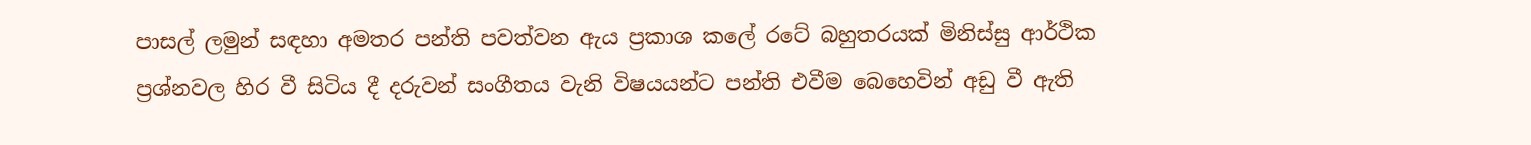පාසල් ලමුන් සඳහා අමතර පන්ති පවත්වන ඇය ප්‍රකාශ කලේ රටේ බහුතරයක් මිනිස්සු ආර්ථික ප්‍රශ්නවල හිර වී සිටිය දී දරුවන් සංගීතය වැනි විෂයයන්ට පන්ති එවීම බෙහෙවින් අඩු වී ඇති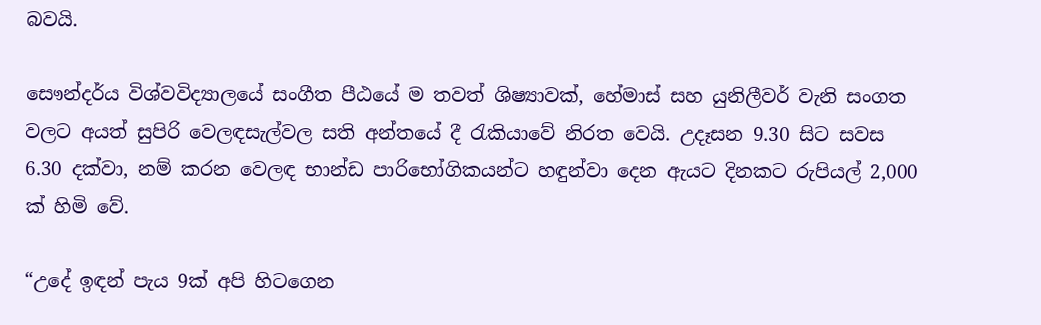බවයි.

සෞන්දර්ය විශ්වවිද්‍යාලයේ සංගීත පීඨයේ ම තවත් ශිෂ්‍යාවක්, හේමාස් සහ යුනිලීවර් වැනි සංගත වලට අයත් සුපිරි වෙලඳසැල්වල සති අන්තයේ දී රැකියාවේ නිරත වෙයි. උදෑසන 9.30 සිට සවස 6.30 දක්වා, නම් කරන වෙලඳ භාන්ඩ පාරිභෝගිකයන්ට හඳුන්වා දෙන ඇයට දිනකට රුපියල් 2,000 ක් හිමි වේ.

“උදේ ඉඳන් පැය 9ක් අපි හිටගෙන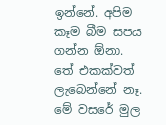ඉන්නේ. අපිම කෑම බීම සපය ගන්න ඕනා. තේ එකක්වත් ලැබෙන්නේ නෑ. මේ වසරේ මුල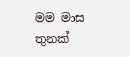මම මාස තුනක්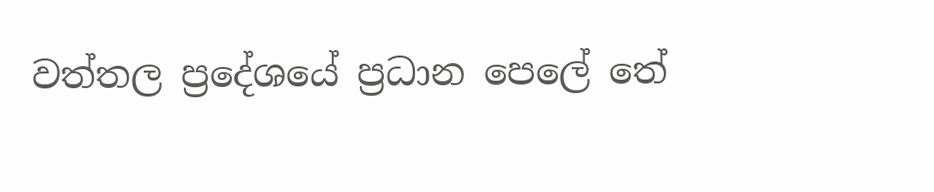වත්තල ප්‍රදේශයේ ප්‍රධාන පෙලේ තේ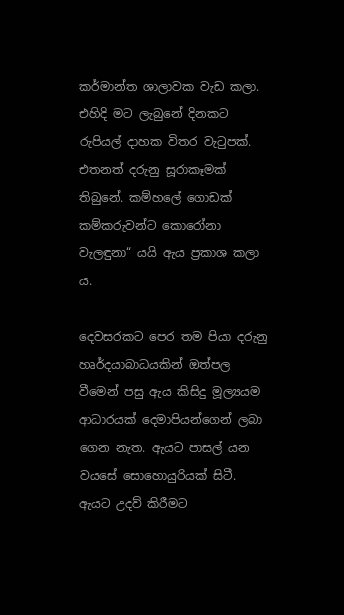කර්මාන්ත ශාලාවක වැඩ කලා. එහිදි මට ලැබුනේ දිනකට රුපියල් දාහක විතර වැටුපක්. එතනත් දරුනු සූරාකෑමක් තිබුනේ. කම්හලේ ගොඩක් කම්කරුවන්ට කොරෝනා වැලඳුනා“ යයි ඇය ප්‍රකාශ කලා ය.

දෙවසරකට පෙර තම පියා දරුනු හෘර්දයාබාධයකින් ඔත්පල වීමෙන් පසු ඇය කිසිදු මූල්‍යයම ආධාරයක් දෙමාපියන්ගෙන් ලබා ගෙන නැත. ඇයට පාසල් යන වයසේ සොහොයුරියක් සිටී. ඇයට උදව් කිරීමට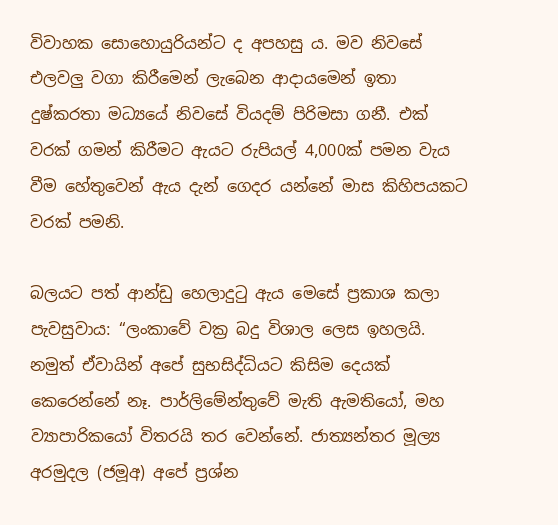විවාහක සොහොයුරියන්ට ද අපහසු ය. මව නිවසේ එලවලු වගා කිරීමෙන් ලැබෙන ආදායමෙන් ඉතා දුෂ්කරතා මධ්‍යයේ නිවසේ වියදම් පිරිමසා ගනී. එක් වරක් ගමන් කිරීමට ඇයට රුපියල් 4,000ක් පමන වැය වීම හේතුවෙන් ඇය දැන් ගෙදර යන්නේ මාස කිහිපයකට වරක් පමනි.

බලයට පත් ආන්ඩු හෙලාදුටු ඇය මෙසේ ප්‍රකාශ කලා පැවසුවාය: “ලංකාවේ වක්‍ර බදු විශාල ලෙස ඉහලයි. නමුත් ඒවායින් අපේ සුභසිද්ධියට කිසිම දෙයක් කෙරෙන්නේ නෑ. පාර්ලිමේන්තුවේ මැති ඇමතියෝ, මහ ව්‍යාපාරිකයෝ විතරයි තර වෙන්නේ. ජාත්‍යන්තර මූල්‍ය අරමුදල (ජමූඅ) අපේ ප්‍රශ්න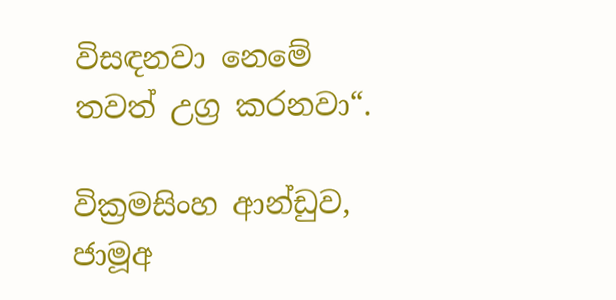විසඳනවා නෙමේ තවත් උග්‍ර කරනවා“.

වික්‍රමසිංහ ආන්ඩුව, ජාමූඅ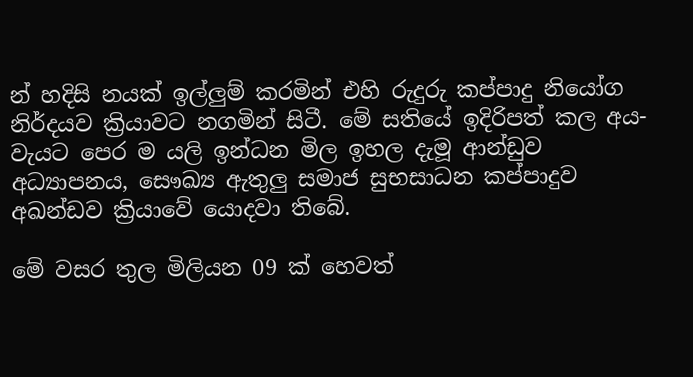න් හදිසි නයක් ඉල්ලුම් කරමින් එහි රුදුරු කප්පාදු නියෝග නිර්දයව ක්‍රියාවට නගමින් සිටී. මේ සතියේ ඉදිරිපත් කල අය-වැයට පෙර ම යලි ඉන්ධන මිල ඉහල දැමූ ආන්ඩුව අධ්‍යාපනය, සෞඛ්‍ය ඇතුලු සමාජ සුභසාධන කප්පාදුව අඛන්ඩව ක්‍රියාවේ යොදවා තිබේ.

මේ වසර තුල මිලියන 09 ක් හෙවත්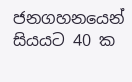ජනගහනයෙන් සියයට 40 ක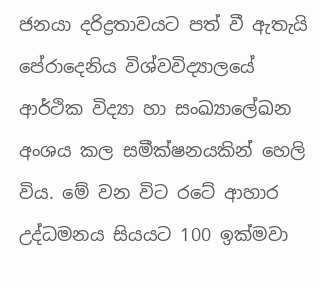ජනයා දරිද්‍රතාවයට පත් වී ඇතැයි පේරාදෙනිය විශ්වවිද්‍යාලයේ ආර්ථික විද්‍යා හා සංඛ්‍යාලේඛන අංශය කල සමීක්ෂනයකින් හෙලි විය. මේ වන විට රටේ ආහාර උද්ධමනය සියයට 100 ඉක්මවා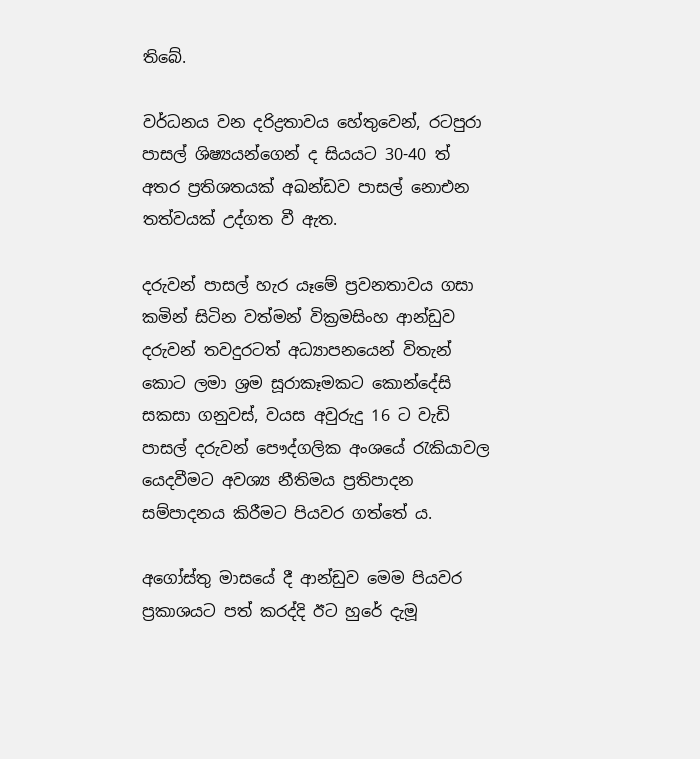තිබේ.

වර්ධනය වන දරිද්‍රතාවය හේතුවෙන්, රටපුරා පාසල් ශිෂ්‍යයන්ගෙන් ද සියයට 30-40 ත් අතර ප්‍රතිශතයක් අඛන්ඩව පාසල් නොඑන තත්වයක් උද්ගත වී ඇත.

දරුවන් පාසල් හැර යෑමේ ප්‍රවනතාවය ගසා කමින් සිටින වත්මන් වික්‍රමසිංහ ආන්ඩුව දරුවන් තවදුරටත් අධ්‍යාපනයෙන් විතැන් කොට ලමා ශ්‍රම සූරාකෑමකට කොන්දේසි සකසා ගනුවස්, වයස අවුරුදු 16 ට වැඩි පාසල් දරුවන් පෞද්ගලික අංශයේ රැකියාවල යෙදවීමට අවශ්‍ය නීතිමය ප්‍රතිපාදන සම්පාදනය කිරීමට පියවර ගත්තේ ය.

අගෝස්තු මාසයේ දී ආන්ඩුව මෙම පියවර ප්‍රකාශයට පත් කරද්දි ඊට හුරේ දැමූ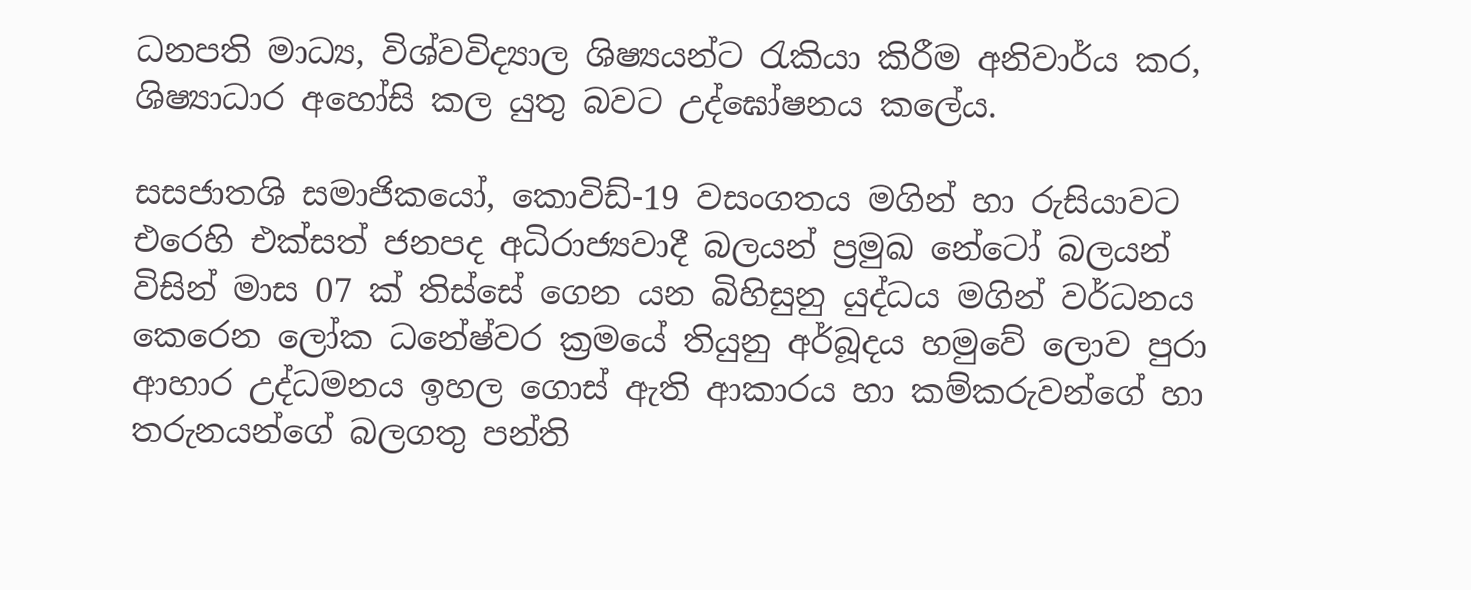ධනපති මාධ්‍ය, විශ්වවිද්‍යාල ශිෂ්‍යයන්ට රැකියා කිරීම අනිවාර්ය කර, ශිෂ්‍යාධාර අහෝසි කල යුතු බවට උද්ඝෝෂනය කලේය.

සසජාතශි සමාජිකයෝ, කොවිඩ්-19 වසංගතය මගින් හා රුසියාවට එරෙහි එක්සත් ජනපද අධිරාජ්‍යවාදී බලයන් ප්‍රමුඛ නේටෝ බලයන් විසින් මාස 07 ක් තිස්සේ ගෙන යන බිහිසුනු යුද්ධය මගින් වර්ධනය කෙරෙන ලෝක ධනේෂ්වර ක්‍රමයේ තියුනු අර්බූදය හමුවේ ලොව පුරා ආහාර උද්ධමනය ඉහල ගොස් ඇති ආකාරය හා කම්කරුවන්ගේ හා තරුනයන්ගේ බලගතු පන්ති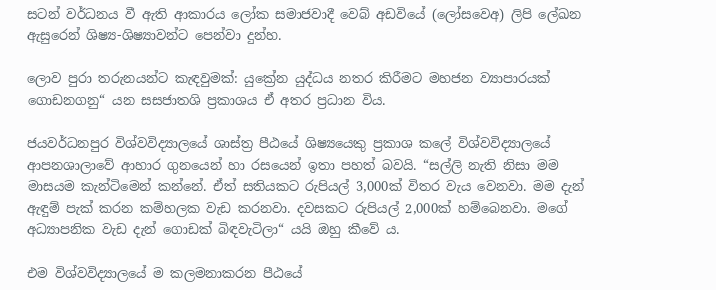සටන් වර්ධනය වී ඇති ආකාරය ලෝක සමාජවාදී වෙබ් අඩවියේ (ලෝසවෙඅ) ලිපි ලේඛන ඇසුරෙන් ශිෂ්‍ය-ශිෂ්‍යාවන්ට පෙන්වා දුන්හ.

ලොව පුරා තරුනයන්ට කැඳවුමක්: යුක්‍රේන යුද්ධය නතර කිරීමට මහජන ව්‍යාපාරයක් ගොඩනගනු“ යන සසජාතශි ප්‍රකාශය ඒ අතර ප්‍රධාන විය.

ජයවර්ධනපුර විශ්වවිද්‍යාලයේ ශාස්ත්‍ර පීඨයේ ශිෂ්‍යයෙකු ප්‍රකාශ කලේ විශ්වවිද්‍යාලයේ ආපනශාලාවේ ආහාර ගුනයෙන් හා රසයෙන් ඉතා පහත් බවයි. “සල්ලි නැති නිසා මම මාසයම කැන්ටිමෙන් කන්නේ. ඒත් සතියකට රුපියල් 3,000ක් විතර වැය වෙනවා. මම දැන් ඇඳුම් පැක් කරන කම්හලක වැඩ කරනවා. දවසකට රුපියල් 2,000ක් හම්බෙනවා. මගේ අධ්‍යාපනික වැඩ දැන් ගොඩක් බිඳවැටිලා“ යයි ඔහු කීවේ ය.

එම විශ්වවිද්‍යාලයේ ම කලමනාකරන පීඨයේ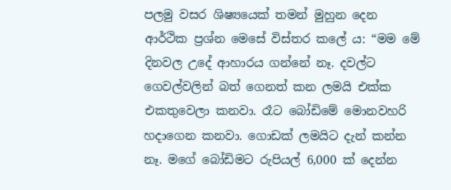පලමු වසර ශිෂ්‍යයෙක් තමන් මුහුන දෙන ආර්ථික ප්‍රශ්න මෙසේ විස්තර කලේ ය: “මම මේ දිනවල උදේ ආහාරය ගන්නේ නෑ. දවල්ට ගෙවල්වලින් බත් ගෙනත් කන ලමයි එක්ක එකතුවෙලා කනවා. රෑට බෝඩිමේ මොනවහරි හදාගෙන කනවා. ගොඩක් ලමයිට දැන් කන්න නෑ. මගේ බෝඩිමට රුපියල් 6,000 ක් දෙන්න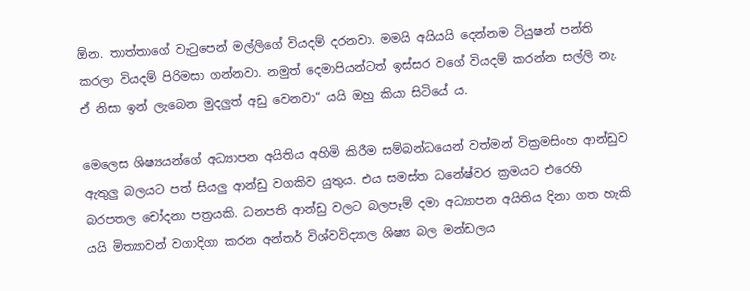ඕන. තාත්තාගේ වැටුපෙන් මල්ලිගේ වියදම් දරනවා. මමයි අයියයි දෙන්නම ටියුෂන් පන්ති කරලා වියදම් පිරිමසා ගන්නවා. නමුත් දෙමාපියන්ටත් ඉස්සර වගේ වියදම් කරන්න සල්ලි නැ. ඒ නිසා ඉන් ලැබෙන මුදලුත් අඩු වෙනවා“ යයි ඔහු කියා සිටියේ ය.

මෙලෙස ශිෂ්‍යයන්ගේ අධ්‍යාපන අයිතිය අහිමි කිරීම සම්බන්ධයෙන් වත්මන් වික්‍රමසිංහ ආන්ඩුව ඇතුලු බලයට පත් සියලු ආන්ඩු වගකිව යුතුය. එය සමස්ත ධනේෂ්වර ක්‍රමයට එරෙහි බරපතල චෝදනා පත්‍රයකි. ධනපති ආන්ඩු වලට බලපෑම් දමා අධ්‍යාපන අයිතිය දිනා ගත හැකි යයි මිත්‍යාවන් වගාදිගා කරන අන්තර් විශ්වවිද්‍යාල ශිෂ්‍ය බල මන්ඩලය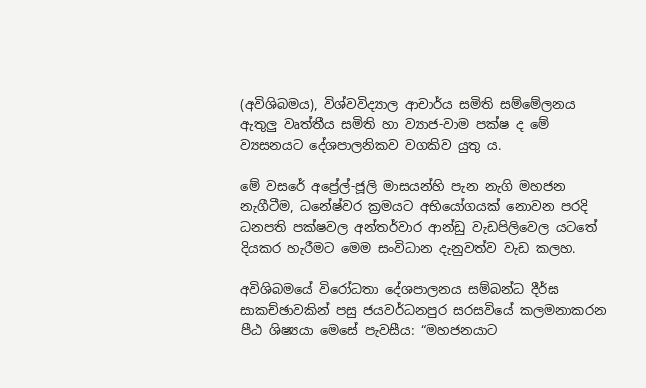(අවිශිබමය), විශ්වවිද්‍යාල ආචාර්ය සමිති සම්මේලනය ඇතුලු වෘත්තීය සමිති හා ව්‍යාජ-වාම පක්ෂ ද මේ ව්‍යසනයට දේශපාලනිකව වගකිව යුතු ය.

මේ වසරේ අප්‍රේල්-ජූලි මාසයන්හි පැන නැගි මහජන නැගීටීම, ධනේෂ්වර ක්‍රමයට අභියෝගයක් නොවන පරදි ධනපති පක්ෂවල අන්තර්වාර ආන්ඩු වැඩපිලිවෙල යටතේ දියකර හැරීමට මෙම සංවිධාන දැනුවත්ව වැඩ කලහ.

අවිශිබමයේ විරෝධතා දේශපාලනය සම්බන්ධ දීර්ඝ සාකච්ඡාවකින් පසු ජයවර්ධනපුර සරසවියේ කලමනාකරන පීඨ ශිෂ්‍යයා මෙසේ පැවසීය: “මහජනයාට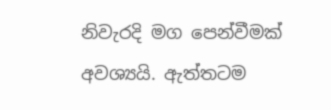නිවැරදි මග පෙන්වීමක් අවශ්‍යයි. ඇත්තටම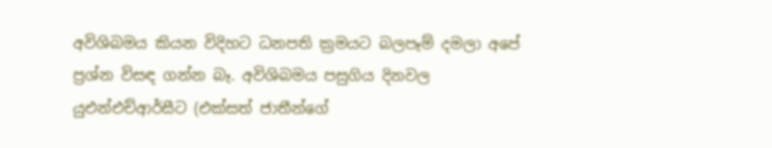අවිශිබමය කියන විදිහට ධනපති ක්‍රමයට බලපෑම් දමලා අපේ ප්‍රශ්න විසඳ ගන්න බෑ. අවිශිබමය පසුගිය දිනවල යුඑන්එච්ආර්සීට (එක්සත් ජාතීන්ගේ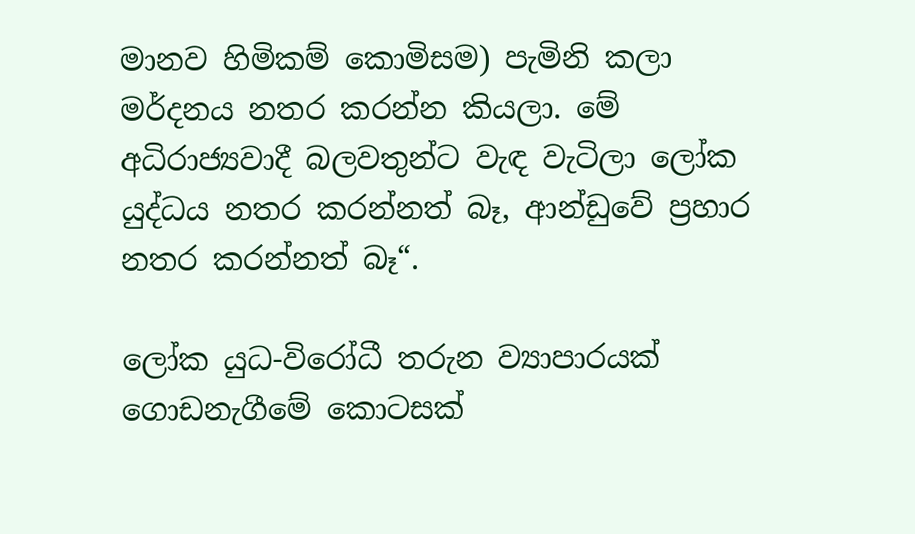මානව හිමිකම් කොමිසම) පැමිනි කලා මර්දනය නතර කරන්න කියලා. මේ අධිරාජ්‍යවාදී බලවතුන්ට වැඳ වැටිලා ලෝක යුද්ධය නතර කරන්නත් බෑ, ආන්ඩුවේ ප්‍රහාර නතර කරන්නත් බෑ“.

ලෝක යුධ-විරෝධී තරුන ව්‍යාපාරයක් ගොඩනැගීමේ කොටසක්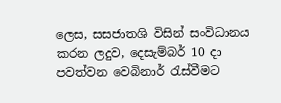ලෙස, සසජාතශි විසින් සංවිධානය කරන ලදුව, දෙසැම්බර් 10 දා පවත්වන වෙබිනාර් රැස්වීමට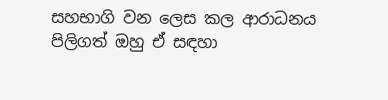සහභාගි වන ලෙස කල ආරාධනය පිලිගත් ඔහු ඒ සඳහා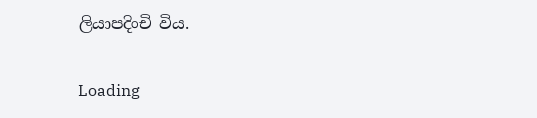ලියාපදිංචි විය.

Loading